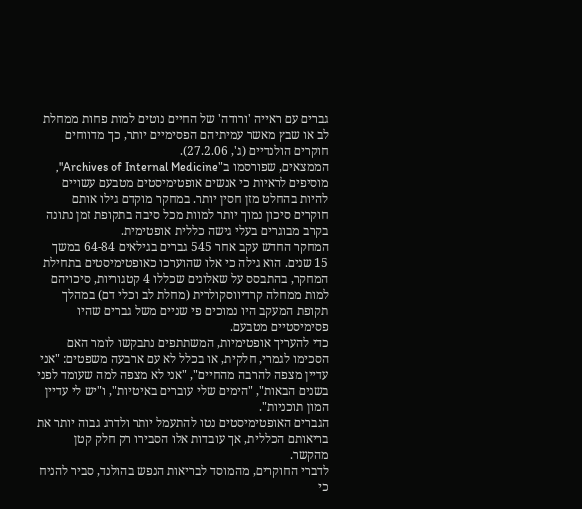גברים עם ראייה 'ורודה' של החיים נוטים למות פחות ממחלת לב או שבץ מאשר עמיתיהם הפסימיים יותר, כך מדווחים חוקרים הולנדיים (ג', 27.2.06).
הממצאים, שפורסמו ב"Archives of Internal Medicine", מוסיפים לראיות כי אנשים אופטימיסטים מטבעם עשויים להיות בהחלט מזן חסין יותר. במחקר מוקדם גילו אותם חוקרים סיכון נמוך יותר למוות מכל סיבה בתקופת זמן נתונה בקרב מבוגרים בעלי גישה כללית אופטימית.
המחקר החדש עקב אחר 545 גברים בגילאים 64-84 במשך 15 שנים. הוא גילה כי אלו שהוערכו כאופטימיסטים בתחילת המחקר, בהתבסס על שאלונים שכללו 4 קטגוריות, סיכויהם למות ממחלה קרדיווסקולרית (מחלת לב וכלי דם) במהלך תקופת המעקב היו נמוכים פי שניים משל גברים שהיו פסימיסטיים מטבעם.
כדי להעריך אופטימיות, המשתתפים נתבקשו לומר האם הסכימו לגמרי, חלקית, או בכלל לא עם ארבעה משפטים: "אני עדיין מצפה להרבה מהחיים", "אני לא מצפה למה שעומד לפני בשנים הבאות", "הימים שלי עוברים באיטיות", ו"יש לי עדיין המון תוכניות".
הגברים האופטימיסטים נטו להתעמל יותר ולדרג גבוה יותר את בריאותם הכללית, אך עובדות אלו הסבירו רק חלק קטן מהקשר.
לדברי החוקרים, מהמוסד לבריאות הנפש בהולנד, סביר להניח כי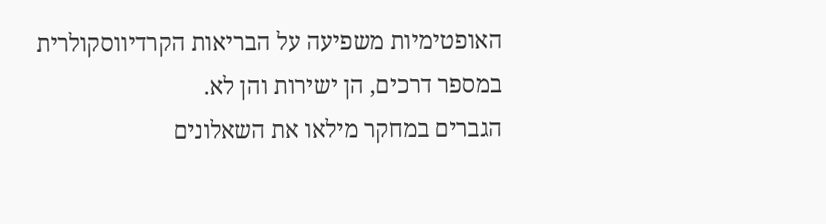האופטימיות משפיעה על הבריאות הקרדיווסקולרית במספר דרכים, הן ישירות והן לא.
הגברים במחקר מילאו את השאלונים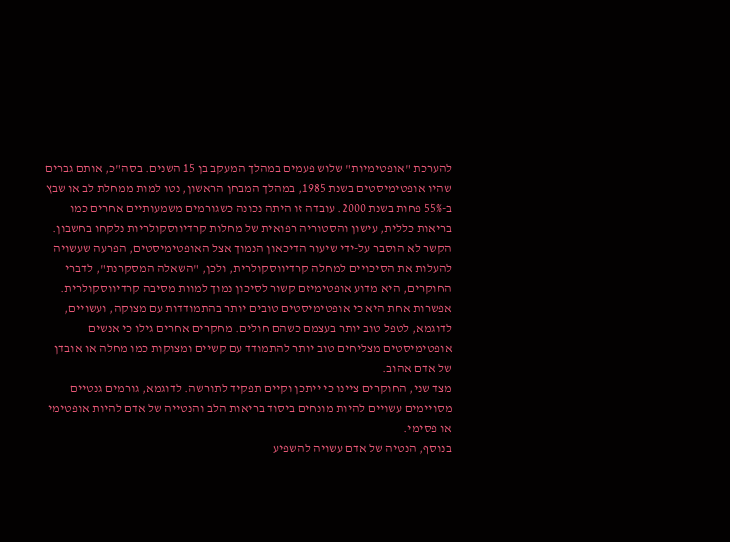להערכת "אופטימיות" שלוש פעמים במהלך המעקב בן 15 השנים. בסה"כ, אותם גברים שהיו אופטימיסטים בשנת 1985, במהלך המבחן הראשון, נטו למות ממחלת לב או שבץ ב-55% פחות בשנת 2000. עובדה זו היתה נכונה כשגורמים משמעותיים אחרים כמו בריאות כללית, עישון והסטוריה רפואית של מחלות קרדיווסקולריות נלקחו בחשבון.
הקשר לא הוסבר על-ידי שיעור הדיכאון הנמוך אצל האופטימיסטים, הפרעה שעשויה להעלות את הסיכויים למחלה קרדיווסקולרית, ולכן, "השאלה המסקרנת", לדברי החוקרים, היא מדוע אופטימיזם קשור לסיכון נמוך למוות מסיבה קרדיווסקולרית.
אפשרות אחת היא כי אופטימיסטים טובים יותר בהתמודדות עם מצוקה, ועשויים, לדוגמא, לטפל טוב יותר בעצמם כשהם חולים. מחקרים אחרים גילו כי אנשים אופטימיסטים מצליחים טוב יותר להתמודד עם קשיים ומצוקות כמו מחלה או אובדן של אדם אהוב.
מצד שני, החוקרים ציינו כי ייתכן וקיים תפקיד לתורשה. לדוגמא, גורמים גנטיים מסויימים עשויים להיות מונחים ביסוד בריאות הלב והנטייה של אדם להיות אופטימי או פסימי.
בנוסף, הנטיה של אדם עשויה להשפיע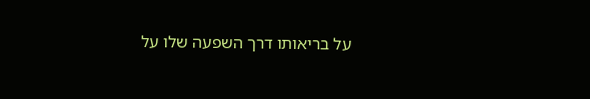על בריאותו דרך השפעה שלו על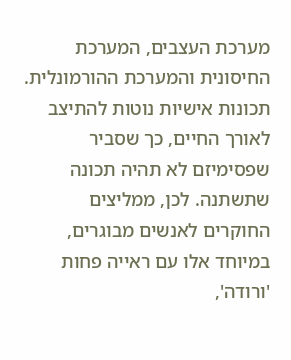מערכת העצבים, המערכת החיסונית והמערכת ההורמונלית.
תכונות אישיות נוטות להתיצב לאורך החיים, כך שסביר שפסימיזם לא תהיה תכונה שתשתנה. לכן, ממליצים החוקרים לאנשים מבוגרים, במיוחד אלו עם ראייה פחות 'ורודה',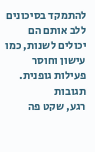להתמקד בסיכונים ללב אותם הם יכולים לשנות, כמו עישון וחוסר פעילות גופנית.
תגובות
רגע, שקט פה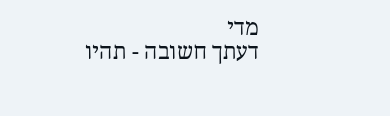מדי
דעתך חשובה - תהיו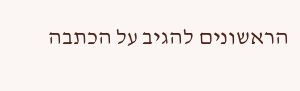הראשונים להגיב על הכתבה